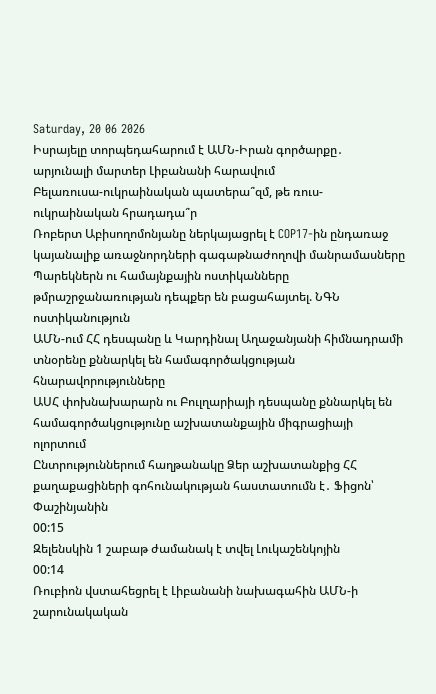Saturday, 20 06 2026
Իսրայելը տորպեդահարում է ԱՄՆ-Իրան գործարքը․ արյունալի մարտեր Լիբանանի հարավում
Բելառուսա-ուկրաինական պատերա՞զմ, թե ռուս-ուկրաինական հրադադա՞ր
Ռոբերտ Աբիսողոմոնյանը ներկայացրել է COP17-ին ընդառաջ կայանալիք առաջնորդների գագաթնաժողովի մանրամասները
Պարեկներն ու համայնքային ոստիկանները թմրաշրջանառության դեպքեր են բացահայտել. ՆԳՆ ոստիկանություն
ԱՄՆ-ում ՀՀ դեսպանը և Կարդինալ Աղաջանյանի հիմնադրամի տնօրենը քննարկել են համագործակցության հնարավորությունները
ԱՍՀ փոխնախարարն ու Բուլղարիայի դեսպանը քննարկել են համագործակցությունը աշխատանքային միգրացիայի ոլորտում
Ընտրություններում հաղթանակը Ձեր աշխատանքից ՀՀ քաղաքացիների գոհունակության հաստատումն է․ Ֆիցոն՝ Փաշինյանին
00:15
Զելենսկին 1 շաբաթ ժամանակ է տվել Լուկաշենկոյին
00:14
Ռուբիոն վստահեցրել է Լիբանանի նախագահին ԱՄՆ-ի շարունակական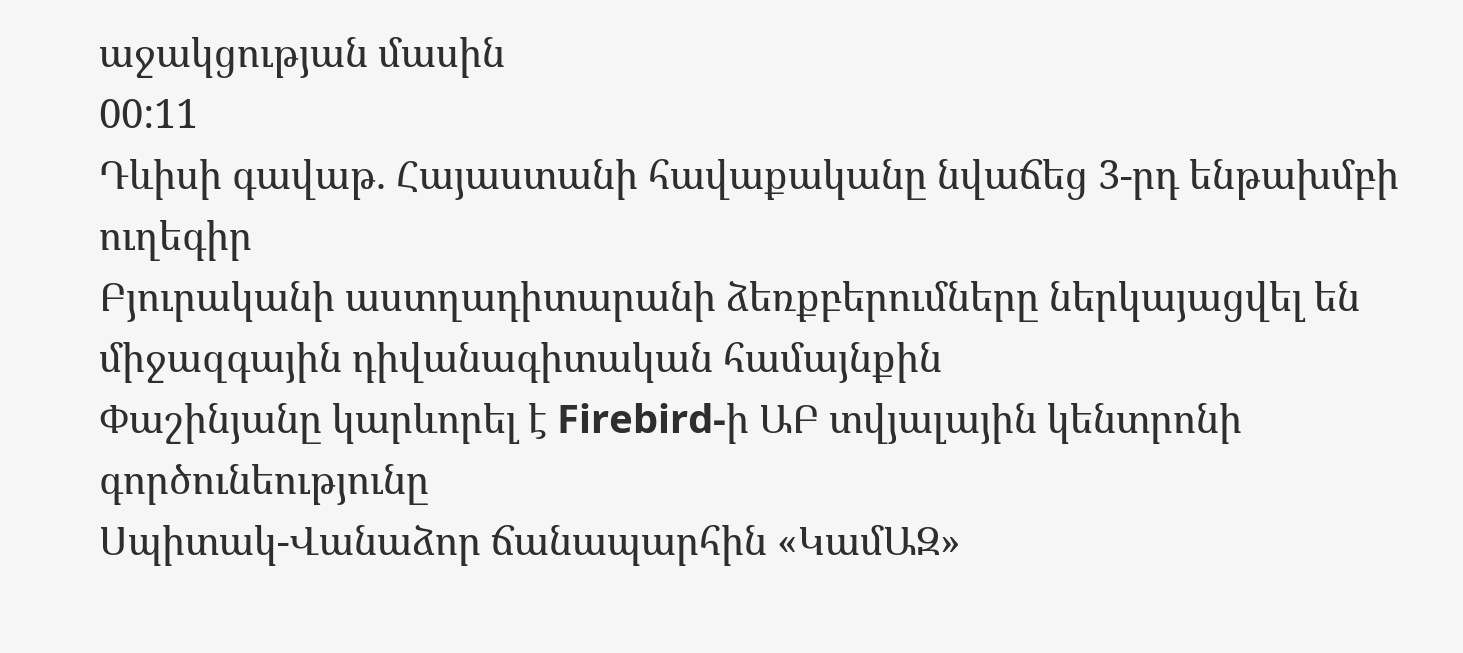աջակցության մասին
00:11
Դևիսի գավաթ. Հայաստանի հավաքականը նվաճեց 3-րդ ենթախմբի ուղեգիր
Բյուրականի աստղադիտարանի ձեռքբերումները ներկայացվել են միջազգային դիվանագիտական համայնքին
Փաշինյանը կարևորել է Firebird-ի ԱԲ տվյալային կենտրոնի գործունեությունը
Սպիտակ-Վանաձոր ճանապարհին «ԿամԱԶ»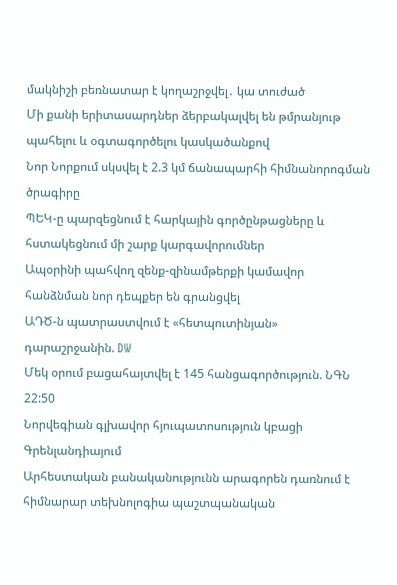մակնիշի բեռնատար է կողաշրջվել․ կա տուժած
Մի քանի երիտասարդներ ձերբակալվել են թմրանյութ պահելու և օգտագործելու կասկածանքով
Նոր Նորքում սկսվել է 2.3 կմ ճանապարհի հիմնանորոգման ծրագիրը
ՊԵԿ-ը պարզեցնում է հարկային գործընթացները և հստակեցնում մի շարք կարգավորումներ
Ապօրինի պահվող զենք-զինամթերքի կամավոր հանձնման նոր դեպքեր են գրանցվել
ԱԴԾ-ն պատրաստվում է «հետպուտինյան» դարաշրջանին. DW
Մեկ օրում բացահայտվել է 145 հանցագործություն. ՆԳՆ
22:50
Նորվեգիան գլխավոր հյուպատոսություն կբացի Գրենլանդիայում
Արհեստական բանականությունն արագորեն դառնում է հիմնարար տեխնոլոգիա պաշտպանական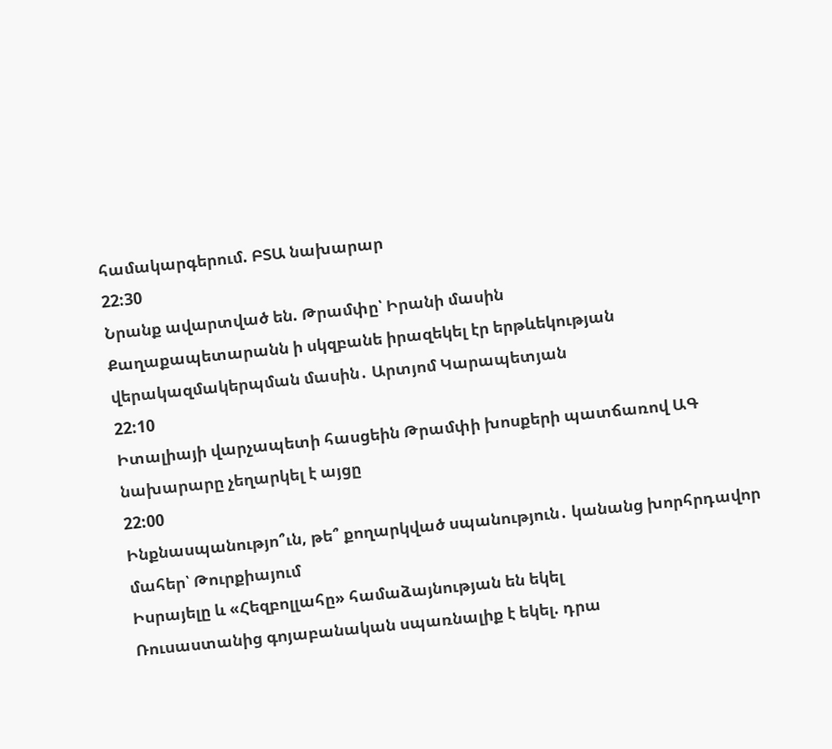համակարգերում. ԲՏԱ նախարար
22:30
Նրանք ավարտված են. Թրամփը՝ Իրանի մասին
Քաղաքապետարանն ի սկզբանե իրազեկել էր երթևեկության վերակազմակերպման մասին․ Արտյոմ Կարապետյան
22:10
Իտալիայի վարչապետի հասցեին Թրամփի խոսքերի պատճառով ԱԳ նախարարը չեղարկել է այցը
22:00
Ինքնասպանությո՞ւն, թե՞ քողարկված սպանություն․ կանանց խորհրդավոր մահեր՝ Թուրքիայում
Իսրայելը և «Հեզբոլլահը» համաձայնության են եկել
Ռուսաստանից գոյաբանական սպառնալիք է եկել. դրա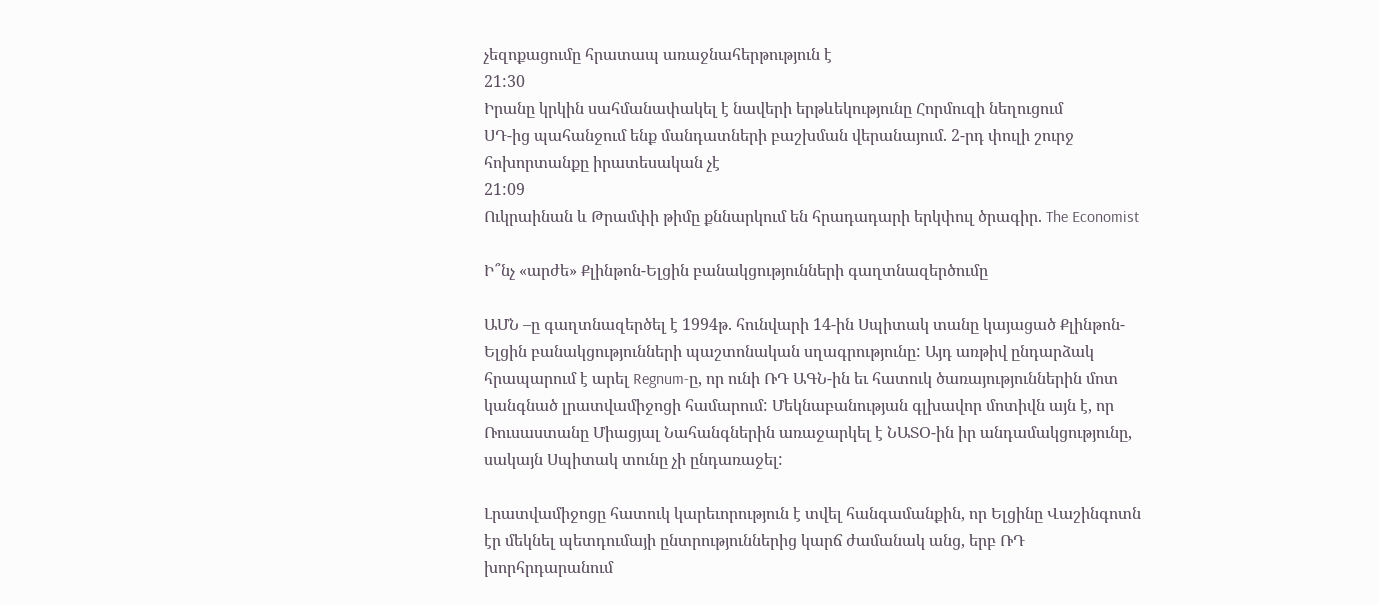չեզոքացումը հրատապ առաջնահերթություն է
21:30
Իրանը կրկին սահմանափակել է նավերի երթևեկությունը Հորմուզի նեղուցում
ՍԴ-ից պահանջում ենք մանդատների բաշխման վերանայում. 2-րդ փուլի շուրջ հոխորտանքը իրատեսական չէ
21:09
Ուկրաինան և Թրամփի թիմը քննարկում են հրադադարի երկփուլ ծրագիր. The Economist

Ի՞նչ «արժե» Քլինթոն-Ելցին բանակցությունների գաղտնազերծումը

ԱՄՆ –ը գաղտնազերծել է 1994թ. հունվարի 14-ին Սպիտակ տանը կայացած Քլինթոն-Ելցին բանակցությունների պաշտոնական սղագրությունը: Այդ առթիվ ընդարձակ հրապարում է արել Regnum-ը, որ ունի ՌԴ ԱԳՆ-ին եւ հատուկ ծառայություններին մոտ կանգնած լրատվամիջոցի համարում: Մեկնաբանության գլխավոր մոտիվն այն է, որ Ռուսաստանը Միացյալ Նահանգներին առաջարկել է ՆԱՏՕ-ին իր անդամակցությունը, սակայն Սպիտակ տունը չի ընդառաջել:

Լրատվամիջոցը հատուկ կարեւորություն է տվել հանգամանքին, որ Ելցինը Վաշինգոտն էր մեկնել պետդումայի ընտրություններից կարճ ժամանակ անց, երբ ՌԴ խորհրդարանում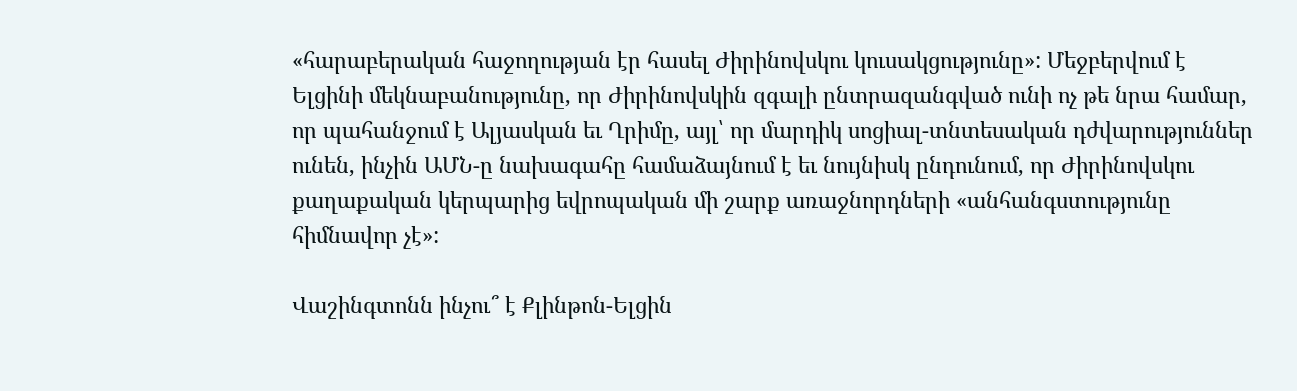«հարաբերական հաջողության էր հասել Ժիրինովսկու կուսակցությունը»: Մեջբերվում է Ելցինի մեկնաբանությունը, որ Ժիրինովսկին զգալի ընտրազանգված ունի ոչ թե նրա համար, որ պահանջում է Ալյասկան եւ Ղրիմը, այլ՝ որ մարդիկ սոցիալ-տնտեսական դժվարություններ ունեն, ինչին ԱՄՆ-ը նախագահը համաձայնում է եւ նույնիսկ ընդունում, որ Ժիրինովսկու քաղաքական կերպարից եվրոպական մի շարք առաջնորդների «անհանգստությունը հիմնավոր չէ»:

Վաշինգտոնն ինչու՞ է Քլինթոն-Ելցին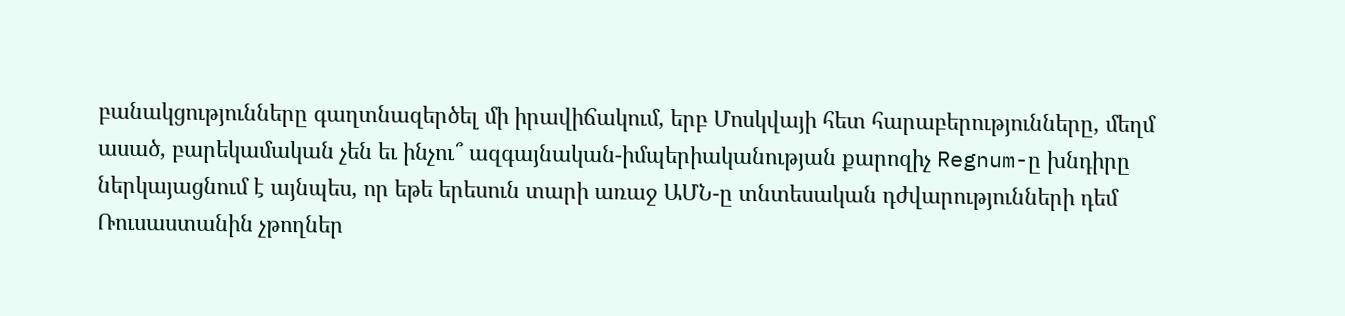բանակցությունները գաղտնազերծել մի իրավիճակում, երբ Մոսկվայի հետ հարաբերությունները, մեղմ ասած, բարեկամական չեն եւ ինչու՞ ազգայնական-իմպերիականության քարոզիչ Regnum-ը խնդիրը ներկայացնում է այնպես, որ եթե երեսուն տարի առաջ ԱՄՆ-ը տնտեսական դժվարությունների դեմ Ռուսաստանին չթողներ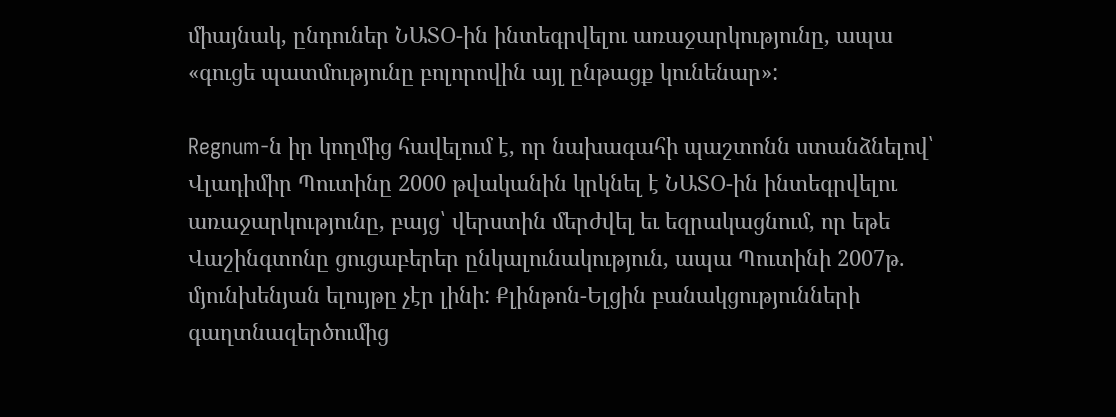միայնակ, ընդուներ ՆԱՏՕ-ին ինտեգրվելու առաջարկությունը, ապա «գուցե պատմությունը բոլորովին այլ ընթացք կունենար»:

Regnum-ն իր կողմից հավելում է, որ նախագահի պաշտոնն ստանձնելով՝ Վլադիմիր Պուտինը 2000 թվականին կրկնել է ՆԱՏՕ-ին ինտեգրվելու առաջարկությունը, բայց՝ վերստին մերժվել եւ եզրակացնում, որ եթե Վաշինգտոնը ցուցաբերեր ընկալունակություն, ապա Պուտինի 2007թ. մյունխենյան ելույթը չէր լինի: Քլինթոն-Ելցին բանակցությունների գաղտնազերծումից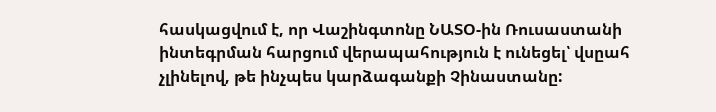հասկացվում է, որ Վաշինգտոնը ՆԱՏՕ-ին Ռուսաստանի ինտեգրման հարցում վերապահություն է ունեցել՝ վսըահ չլինելով, թե ինչպես կարձագանքի Չինաստանը: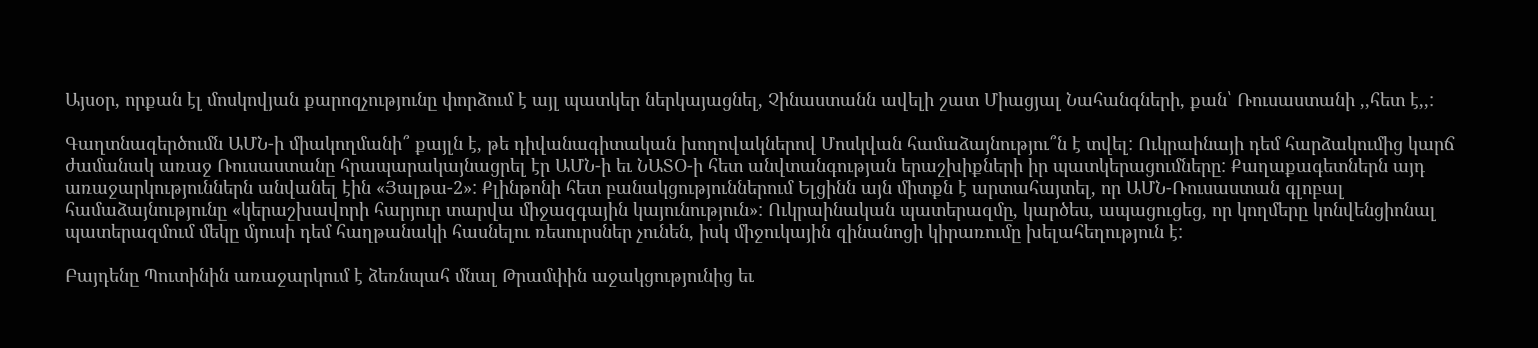Այսօր, որքան էլ մոսկովյան քարոզչությունը փորձում է այլ պատկեր ներկայացնել, Չինաստանն ավելի շատ Միացյալ Նահանգների, քան՝ Ռուսաստանի ,,հետ է,,:

Գաղտնազերծումն ԱՄՆ-ի միակողմանի՞ քայլն է, թե դիվանագիտական խողովակներով Մոսկվան համաձայնությու՞ն է տվել: Ուկրաինայի դեմ հարձակումից կարճ ժամանակ առաջ Ռուսաստանը հրապարակայնացրել էր ԱՄՆ-ի եւ ՆԱՏՕ-ի հետ անվտանգության երաշխիքների իր պատկերացումները: Քաղաքագետներն այդ առաջարկություններն անվանել էին «Յալթա-2»: Քլինթոնի հետ բանակցություններում Ելցինն այն միտքն է արտահայտել, որ ԱՄՆ-Ռուսաստան գլոբալ համաձայնությունը «կերաշխավորի հարյուր տարվա միջազգային կայունություն»: Ուկրաինական պատերազմը, կարծես, ապացուցեց, որ կողմերը կոնվենցիոնալ պատերազմում մեկը մյուսի դեմ հաղթանակի հասնելու ռեսուրսներ չունեն, իսկ միջուկային զինանոցի կիրառումը խելահեղություն է:

Բայդենը Պուտինին առաջարկում է ձեռնպահ մնալ Թրամփին աջակցությունից եւ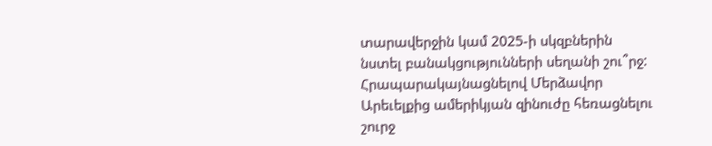տարավերջին կամ 2025-ի սկզբներին նստել բանակցությունների սեղանի շու՞րջ: Հրապարակայնացնելով Մերձավոր Արեւելքից ամերիկյան զինուժը հեռացնելու շուրջ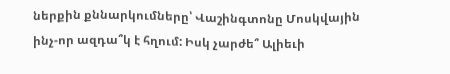ներքին քննարկումները՝ Վաշինգտոնը Մոսկվային ինչ-որ ազդա՞կ է հղում: Իսկ չարժե՞ Ալիեւի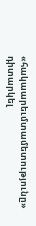«հակաարեւմտամետությունը» դիտարկել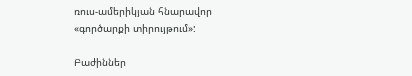ռուս-ամերիկյան հնարավոր «գործարքի տիրույթում»:

Բաժիններ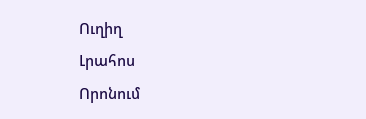Ուղիղ
Լրահոս
Որոնում